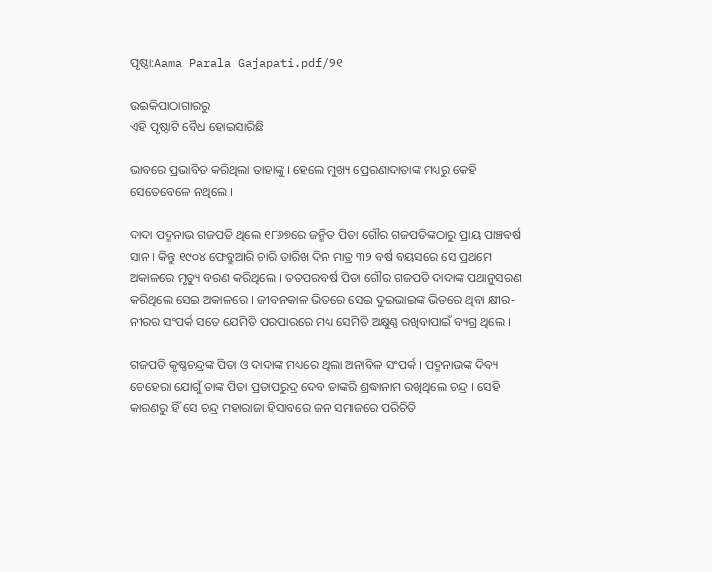ପୃଷ୍ଠା:Aama Parala Gajapati.pdf/୨୧

ଉଇକିପାଠାଗାର‌ରୁ
ଏହି ପୃଷ୍ଠାଟି ବୈଧ ହୋଇସାରିଛି

ଭାବରେ ପ୍ରଭାବିତ କରିଥିଲା ତାହାଙ୍କୁ । ହେଲେ ମୁଖ୍ୟ ପ୍ରେରଣାଦାତାଙ୍କ ମଧ୍ୟରୁ କେହି ସେତେବେଳେ ନଥିଲେ ।

ଦାଦା ପଦ୍ମନାଭ ଗଜପତି ଥିଲେ ୧୮୬୭ରେ ଜନ୍ମିତ ପିତା ଗୌର ଗଜପତିଙ୍କଠାରୁ ପ୍ରାୟ ପାଞ୍ଚବର୍ଷ ସାନ । କିନ୍ତୁ ୧୯୦୪ ଫେବ୍ରୁଆରି ଚାରି ତାରିଖ ଦିନ ମାତ୍ର ୩୨ ବର୍ଷ ବୟସରେ ସେ ପ୍ରଥମେ ଅକାଳରେ ମୃତ୍ୟୁ ବରଣ କରିଥିଲେ । ତତପରବର୍ଷ ପିତା ଗୌର ଗଜପତି ଦାଦାଙ୍କ ପଥାନୁସରଣ କରିଥିଲେ ସେଇ ଅକାଳରେ । ଜୀବନକାଳ ଭିତରେ ସେଇ ଦୁଇଭାଇଙ୍କ ଭିତରେ ଥିବା କ୍ଷୀର-ନୀରର ସଂପର୍କ ସତେ ଯେମିତି ପରପାରରେ ମଧ୍ୟ ସେମିତି ଅକ୍ଷୁଣ୍ଣ ରଖିବାପାଇଁ ବ୍ୟଗ୍ର ଥିଲେ ।

ଗଜପତି କୃଷ୍ଣଚନ୍ଦ୍ରଙ୍କ ପିତା ଓ ଦାଦାଙ୍କ ମଧ୍ୟରେ ଥିଲା ଅନାବିଳ ସଂପର୍କ । ପଦ୍ମନାଭଙ୍କ ଦିବ୍ୟ ଚେହେରା ଯୋଗୁଁ ତାଙ୍କ ପିତା ପ୍ରତାପରୁଦ୍ର ଦେବ ତାଙ୍କରି ଶ୍ରଦ୍ଧାନାମ ରଖିଥିଲେ ଚନ୍ଦ୍ର । ସେହି କାରଣରୁ ହିଁ ସେ ଚନ୍ଦ୍ର ମହାରାଜା ହିସାବରେ ଜନ ସମାଜରେ ପରିଚିତି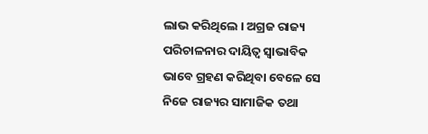ଲାଭ କରିଥିଲେ । ଅଗ୍ରଜ ରାଜ୍ୟ ପରିଚାଳନାର ଦାୟିତ୍ୱ ସ୍ୱାଭାବିକ ଭାବେ ଗ୍ରହଣ କରିଥିବା ବେଳେ ସେ ନିଜେ ରାଜ୍ୟର ସାମାଜିକ ତଥା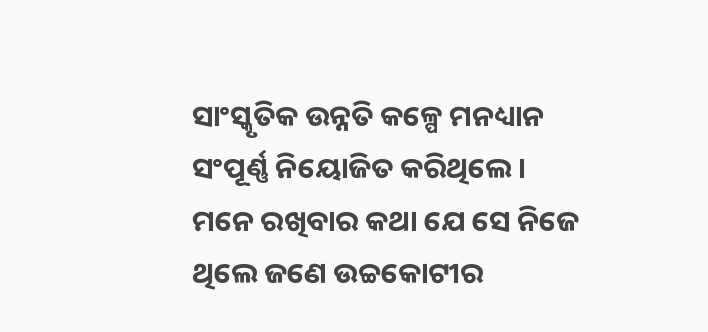ସାଂସ୍କୃତିକ ଉନ୍ନତି କଳ୍ପେ ମନଧ୍ୟାନ ସଂପୂର୍ଣ୍ଣ ନିୟୋଜିତ କରିଥିଲେ । ମନେ ରଖିବାର କଥା ଯେ ସେ ନିଜେ ଥିଲେ ଜଣେ ଉଚ୍ଚକୋଟୀର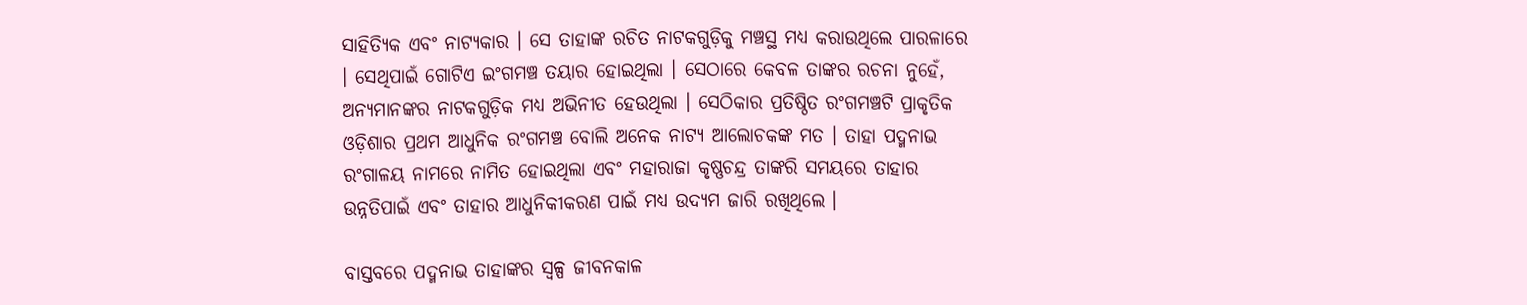ସାହିତ୍ୟିକ ଏବଂ ନାଟ୍ୟକାର । ସେ ତାହାଙ୍କ ରଚିତ ନାଟକଗୁଡ଼ିକୁ ମଞ୍ଚସ୍ଥ ମଧ୍ୟ କରାଉଥିଲେ ପାରଳାରେ । ସେଥିପାଇଁ ଗୋଟିଏ ଇଂଗମଞ୍ଚ ତୟାର ହୋଇଥିଲା । ସେଠାରେ କେବଳ ତାଙ୍କର ରଚନା ନୁହେଁ, ଅନ୍ୟମାନଙ୍କର ନାଟକଗୁଡ଼ିକ ମଧ୍ୟ ଅଭିନୀତ ହେଉଥିଲା । ସେଠିକାର ପ୍ରତିଷ୍ଠିତ ରଂଗମଞ୍ଚଟି ପ୍ରାକୃତିକ ଓଡ଼ିଶାର ପ୍ରଥମ ଆଧୁନିକ ରଂଗମଞ୍ଚ ବୋଲି ଅନେକ ନାଟ୍ୟ ଆଲୋଚକଙ୍କ ମତ । ତାହା ପଦ୍ମନାଭ ରଂଗାଳୟ ନାମରେ ନାମିତ ହୋଇଥିଲା ଏବଂ ମହାରାଜା କୃଷ୍ଣଚନ୍ଦ୍ର ତାଙ୍କରି ସମୟରେ ତାହାର ଉନ୍ନତିପାଇଁ ଏବଂ ତାହାର ଆଧୁନିକୀକରଣ ପାଇଁ ମଧ୍ୟ ଉଦ୍ୟମ ଜାରି ରଖିଥିଲେ ।

ବାସ୍ତବରେ ପଦ୍ମନାଭ ତାହାଙ୍କର ସ୍ୱଳ୍ପ ଜୀବନକାଳ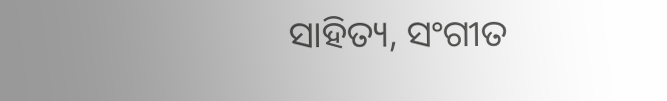ସାହିତ୍ୟ, ସଂଗୀତ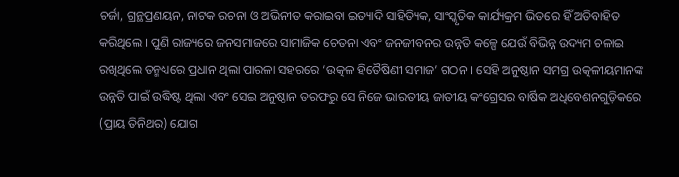ଚର୍ଜା, ଗ୍ରନ୍ଥପ୍ରଣୟନ, ନାଟକ ରଚନା ଓ ଅଭିନୀତ କରାଇବା ଇତ୍ୟାଦି ସାହିତ୍ୟିକ, ସାଂସ୍କୃତିକ କାର୍ଯ୍ୟକ୍ରମ ଭିତରେ ହିଁ ଅତିବାହିତ କରିଥିଲେ । ପୁଣି ରାଜ୍ୟରେ ଜନସମାଜରେ ସାମାଜିକ ଚେତନା ଏବଂ ଜନଜୀବନର ଉନ୍ନତି କଳ୍ପେ ଯେଉଁ ବିଭିନ୍ନ ଉଦ୍ୟମ ଚଳାଇ ରଖିଥିଲେ ତନ୍ମଧ୍ୟରେ ପ୍ରଧାନ ଥିଲା ପାରଳା ସହରରେ ‘ଉତ୍କଳ ହିତୈଷିଣୀ ସମାଜ’ ଗଠନ । ସେହି ଅନୁଷ୍ଠାନ ସମଗ୍ର ଉତ୍କଳୀୟମାନଙ୍କ ଉନ୍ନତି ପାଇଁ ଉଦ୍ଧିଷ୍ଟ ଥିଲା ଏବଂ ସେଇ ଅନୁଷ୍ଠାନ ତରଫରୁ ସେ ନିଜେ ଭାରତୀୟ ଜାତୀୟ କଂଗ୍ରେସର ବାର୍ଷିକ ଅଧିବେଶନଗୁଡ଼ିକରେ (ପ୍ରାୟ ତିନିଥର) ଯୋଗ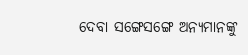ଦେବା ସଙ୍ଗେସଙ୍ଗେ ଅନ୍ୟମାନଙ୍କୁ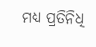ମଧ୍ୟ ପ୍ରତିନିଧି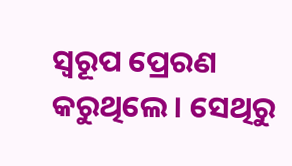ସ୍ୱରୂପ ପ୍ରେରଣ କରୁଥିଲେ । ସେଥିରୁ